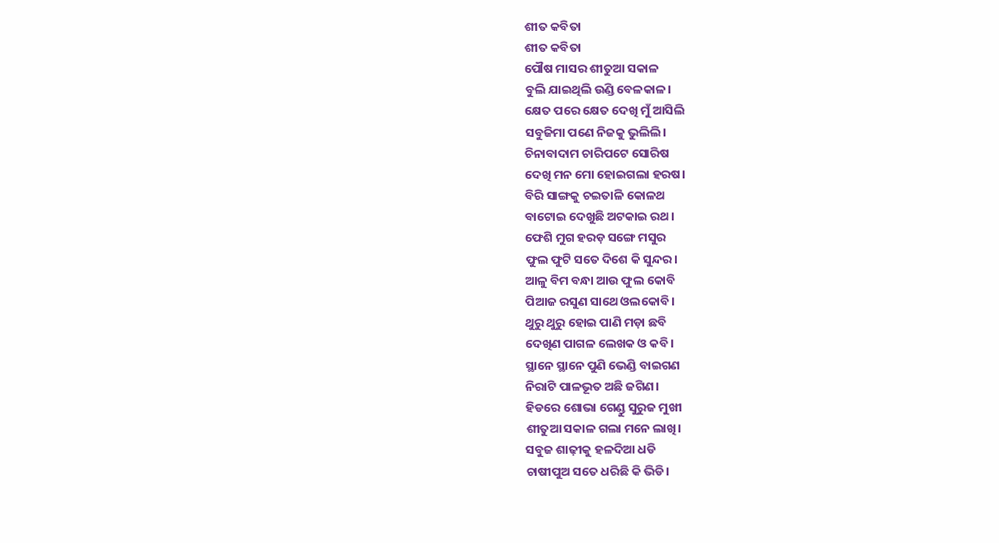ଶୀତ କବିତା
ଶୀତ କବିତା
ପୌଷ ମାସର ଶୀତୁଆ ସକାଳ
ବୁଲି ଯାଇଥିଲି ଉଣ୍ଡି ବେଳକାଳ।
କ୍ଷେତ ପରେ କ୍ଷେତ ଦେଖି ମୁଁ ଆସିଲି
ସବୁଜିମା ପଣେ ନିଜକୁ ଭୁଲିଲି।
ଚିନାବାଦାମ ଚାରିପଟେ ସୋରିଷ
ଦେଖି ମନ ମୋ ହୋଇଗଲା ହରଷ।
ବିରି ସାଙ୍ଗକୁ ଚଇତାଳି କୋଳଥ
ବାଟୋଇ ଦେଖୁଛି ଅଟକାଇ ରଥ।
ଫେଶି ମୁଗ ହରଡ଼ ସଙ୍ଗେ ମସୁର
ଫୁଲ ଫୁଟି ସତେ ଦିଶେ କି ସୁନ୍ଦର।
ଆଳୁ ବିମ ବନ୍ଧା ଆଉ ଫୁଲ କୋବି
ପିଆଜ ରସୁଣ ସାଥେ ଓଲକୋବି।
ଥୁରୁ ଥୁରୁ ହୋଇ ପାଣି ମଡ଼ା ଛବି
ଦେଖିଣ ପାଗଳ ଲେଖକ ଓ କବି।
ସ୍ଥାନେ ସ୍ଥାନେ ପୁଣି ଭେଣ୍ଡି ବାଇଗଣ
ନିରାଟି ପାଳଭୂତ ଅଛି ଜଗିଣ।
ହିଡରେ ଶୋଭା ଗେଣ୍ଡୁ ସୁରୁଜ ମୁଖୀ
ଶୀତୁଆ ସକାଳ ଗଲା ମନେ ଲାଖି।
ସବୁଜ ଶାଢ଼ୀକୁ ହଳଦିଆ ଧଡି
ଚାଷୀପୁଅ ସତେ ଧରିଛି କି ଭିଡି।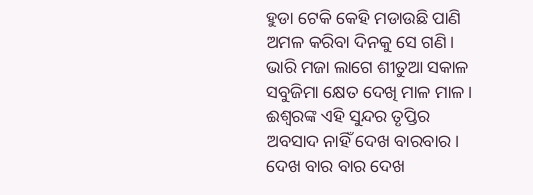ହୁଡା ଟେକି କେହି ମଡାଉଛି ପାଣି
ଅମଳ କରିବା ଦିନକୁ ସେ ଗଣି।
ଭାରି ମଜା ଲାଗେ ଶୀତୁଆ ସକାଳ
ସବୁଜିମା କ୍ଷେତ ଦେଖି ମାଳ ମାଳ।
ଈଶ୍ୱରଙ୍କ ଏହି ସୁନ୍ଦର ତୃପ୍ତିର
ଅବସାଦ ନାହିଁ ଦେଖ ବାରବାର।
ଦେଖ ବାର ବାର ଦେଖ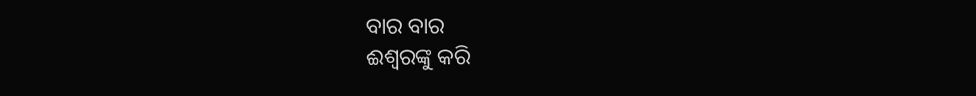ବାର ବାର
ଈଶ୍ୱରଙ୍କୁ କରି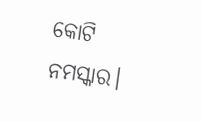କୋଟି ନମସ୍କାର।